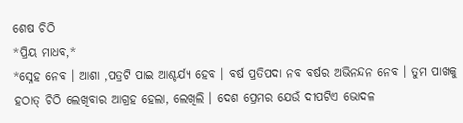ଶେଷ ଚିଠି
*ପ୍ରିୟ ମାଧବ,*
*ସ୍ନେହ ନେବ । ଆଶା ,ପତ୍ରଟି ପାଇ ଆଶ୍ଚର୍ଯ୍ୟ ହେବ । ବର୍ଷ ପ୍ରତିପଦା ନବ ବର୍ଷର ଅଭିନନ୍ଦନ ନେବ । ତୁମ ପାଖକୁ ହଠାତ୍ ଚିଠି ଲେଖିବାର ଆଗ୍ରହ ହେଲା, ଲେଖିଲି । ଦେଶ ପ୍ରେମର ଯେଉଁ ଦୀପଟିଏ ଭୋଦଳ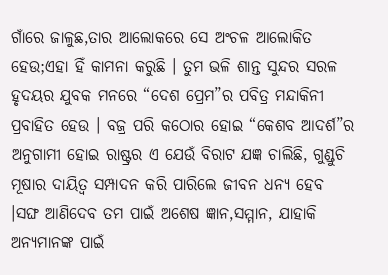ଗାଁରେ ଜାଳୁଛ,ତାର ଆଲୋକରେ ସେ ଅଂଚଳ ଆଲୋକିତ ହେଉ;ଏହା ହିଁ କାମନା କରୁଛି । ତୁମ ଭଳି ଶାନ୍ତ ସୁନ୍ଦର ସରଳ ହୃଦୟର ଯୁବକ ମନରେ “ଦେଶ ପ୍ରେମ”ର ପବିତ୍ର ମନ୍ଦାକିନୀ ପ୍ରବାହିତ ହେଉ । ବଜ୍ର ପରି କଠୋର ହୋଇ “କେଶବ ଆଦର୍ଶ”ର ଅନୁଗାମୀ ହୋଇ ରାଷ୍ଟ୍ରର ଏ ଯେଉଁ ବିରାଟ ଯଜ୍ଞ ଚାଲିଛି, ଗୁଣ୍ଡୁଚି ମୂଷାର ଦାୟିତ୍ୱ ସମ୍ପାଦନ କରି ପାରିଲେ ଜୀବନ ଧନ୍ୟ ହେବ ।ସଙ୍ଘ ଆଣିଦେବ ତମ ପାଇଁ ଅଶେଷ ଜ୍ଞାନ,ସମ୍ମାନ, ଯାହାକି ଅନ୍ୟମାନଙ୍କ ପାଇଁ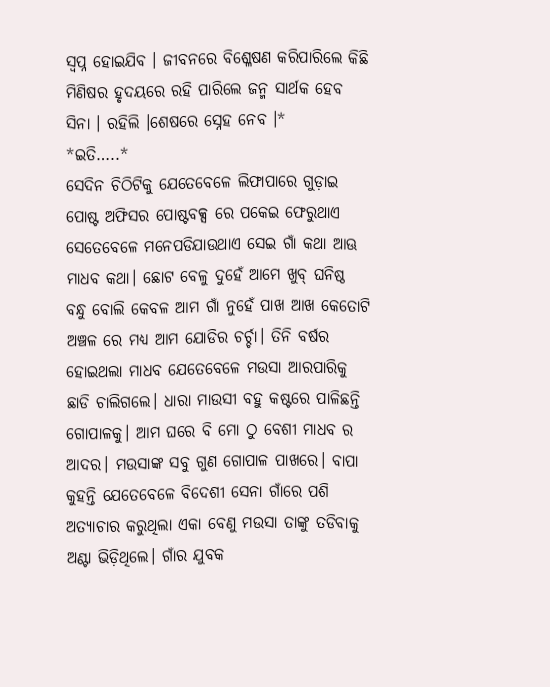ସ୍ବପ୍ନ ହୋଇଯିବ । ଜୀବନରେ ବିଶ୍ଳେଷଣ କରିପାରିଲେ କିଛି ମିଣିଷର ହୃଦୟରେ ରହି ପାରିଲେ ଜନ୍ମ ସାର୍ଥକ ହେବ ସିନା । ରହିଲି ।ଶେଷରେ ସ୍ନେହ ନେବ ।*
*ଇତି…..*
ସେଦିନ ଚିଠିଟିକୁ ଯେତେବେଳେ ଲିଫାପାରେ ଗୁଡ଼ାଇ ପୋଷ୍ଟ ଅଫିସର ପୋଷ୍ଟବକ୍ସ ରେ ପକେଇ ଫେରୁଥାଏ ସେତେବେଳେ ମନେପଡିଯାଉଥାଏ ସେଇ ଗାଁ କଥା ଆଊ ମାଧବ କଥା। ଛୋଟ ବେଳୁ ଦୁହେଁ ଆମେ ଖୁବ୍ ଘନିଷ୍ଠ ବନ୍ଧୁ ବୋଲି କେବଳ ଆମ ଗାଁ ନୁହେଁ ପାଖ ଆଖ କେତୋଟି ଅଞ୍ଚଳ ରେ ମଧ୍ୟ ଆମ ଯୋଡିର ଚର୍ଚ୍ଚା। ତିନି ବର୍ଷର ହୋଇଥଲା ମାଧବ ଯେତେବେଳେ ମଉସା ଆରପାରିକୁ ଛାଡି ଚାଲିଗଲେ। ଧାରା ମାଉସୀ ବହୁ କଷ୍ଟରେ ପାଳିଛନ୍ତି ଗୋପାଳକୁ। ଆମ ଘରେ ବି ମୋ ଠୁ ବେଶୀ ମାଧବ ର ଆଦର। ମଉସାଙ୍କ ସବୁ ଗୁଣ ଗୋପାଳ ପାଖରେ। ବାପା କୁହନ୍ତି ଯେତେବେଳେ ବିଦେଶୀ ସେନା ଗାଁରେ ପଶି ଅତ୍ୟାଚାର କରୁଥିଲା ଏକା ବେଣୁ ମଉସା ତାଙ୍କୁ ତଡିବାକୁ ଅଣ୍ଟା ଭିଡ଼ିଥିଲେ। ଗାଁର ଯୁବକ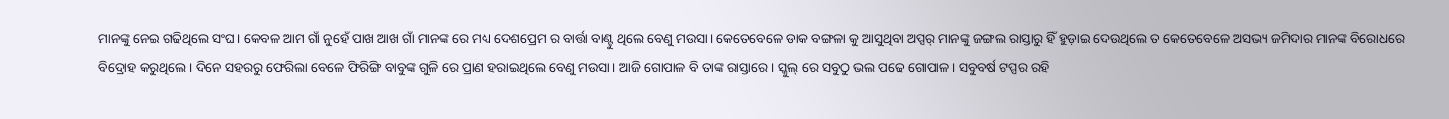ମାନଙ୍କୁ ନେଇ ଗଢିଥିଲେ ସଂଘ। କେବଳ ଆମ ଗାଁ ନୁହେଁ ପାଖ ଆଖ ଗାଁ ମାନଙ୍କ ରେ ମଧ୍ୟ ଦେଶପ୍ରେମ ର ବାର୍ତ୍ତା ବାଣ୍ଟୁ ଥିଲେ ବେଣୁ ମଉସା। କେତେବେଳେ ଡାକ ବଙ୍ଗଳା କୁ ଆସୁଥିବା ଅପ୍ସର୍ ମାନଙ୍କୁ ଜଙ୍ଗଲ ରାସ୍ତାରୁ ହିଁ ହୁଡ଼ାଇ ଦେଉଥିଲେ ତ କେତେବେଳେ ଅସଭ୍ୟ ଜମିଦାର ମାନଙ୍କ ବିରୋଧରେ ବିଦ୍ରୋହ କରୁଥିଲେ। ଦିନେ ସହରରୁ ଫେରିଲା ବେଳେ ଫିରିଙ୍ଗି ବାବୁଙ୍କ ଗୁଳି ରେ ପ୍ରାଣ ହରାଇଥିଲେ ବେଣୁ ମଉସା। ଆଜି ଗୋପାଳ ବି ତାଙ୍କ ରାସ୍ତାରେ। ସ୍କୁଲ୍ ରେ ସବୁଠୁ ଭଲ ପଢେ ଗୋପାଳ। ସବୁବର୍ଷ ଟପ୍ପର ରହି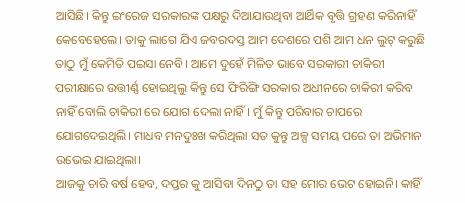ଆସିଛି। କିନ୍ତୁ ଇଂରେଜ ସରକାରଙ୍କ ପକ୍ଷରୁ ଦିଆଯାଉଥିବା ଆର୍ଥିକ ବୃତ୍ତି ଗ୍ରହଣ କରିନାହିଁ କେବେହେଲେ। ତାକୁ ଲାଗେ ଯିଏ ଜବରଦସ୍ତ ଆମ ଦେଶରେ ପଶି ଆମ ଧନ ଲୁଟ୍ କରୁଛି ତାଠୁ ମୁଁ କେମିତି ପଇସା ନେବି। ଆମେ ଦୁହେଁ ମିଳିତ ଭାବେ ସରକାରୀ ଚାକିରୀ ପରୀକ୍ଷାରେ ଉତ୍ତୀର୍ଣ୍ଣ ହୋଇଥିଲୁ କିନ୍ତୁ ସେ ଫିରିଙ୍ଗି ସରକାର ଅଧୀନରେ ଚାକିରୀ କରିବ ନାହିଁ ବୋଲି ଚାକିରୀ ରେ ଯୋଗ ଦେଲା ନାହିଁ। ମୁଁ କିନ୍ତୁ ପରିବାର ଚାପରେ ଯୋଗଦେଇଥିଲି। ମାଧବ ମନଦୁଃଖ କରିଥିଲା ସତ କୁନ୍ତୁ ଅଳ୍ପ ସମୟ ପରେ ତା ଅଭିମାନ ଉଭେଇ ଯାଇଥିଲା।
ଆଜକୁ ଚାରି ବର୍ଷ ହେବ, ଦପ୍ତର କୁ ଆସିବା ଦିନଠୁ ତା ସହ ମୋର ଭେଟ ହୋଇନି। କାହିଁ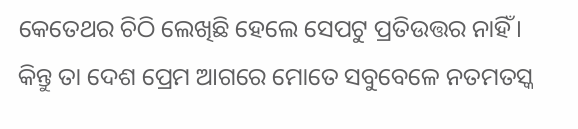କେତେଥର ଚିଠି ଲେଖିଛି ହେଲେ ସେପଟୁ ପ୍ରତିଉତ୍ତର ନାହିଁ। କିନ୍ତୁ ତା ଦେଶ ପ୍ରେମ ଆଗରେ ମୋତେ ସବୁବେଳେ ନତମତସ୍କ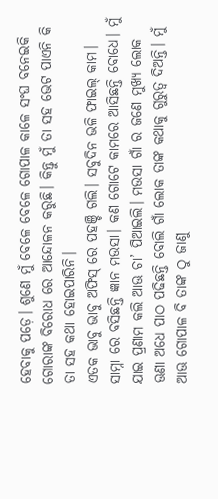ହେବାକୁ ପଡ଼େ। ଶୁଣେ ମୁଁ ବେଳେ ବେଳେ ଗୋପାଳ କାଳେ ସଂଘ ବନେଇକି ଗୋରାଙ୍କ ବିରୋଧ ରେ ଆନ୍ଦୋଳନ କରୁଛି। କିନ୍ତୁ ମୁଁ ତା ସହ ଭେଟ ପାଏନି କି ତା ସହ କଥା ହୋଇପାରିନି।
ଏତକ ଭାବୁ ଭାବୁ ଅଫିସ୍ ରେ ପହଞ୍ଚି ଗଲି। ସବୁଦିନ ଭଳି ଫାଇଲ୍ କାମ। ସାମ୍ନା ରେ ବସିଛନ୍ତି ଜ୍ଞାନ ମଉସା। କଣ ଗୋଟେ କାମରେ ଆସିଛନ୍ତି ବୋଧେ। ମୁଁ ଯାଇ ପ୍ରଣାମ କଲି ଆଊ ଚା’ ପିଆଇଲି। ମଉସା ଗାଁ ର ଜଣେ ମୁଖ୍ୟ ଲୋକ ଊଣା ଅଧେ ପାଠ ପଢିଛନ୍ତି ବୋଲି ଗାଁ ଲୋକ ତାଙ୍କ କଥାକୁ ଗୁରୁତ୍ବ ଦିଅନ୍ତି। ମୁଁ ଆଊ ଗୋପାଳ ବି ତାଙ୍କ ଠୁ ଜାଣୁ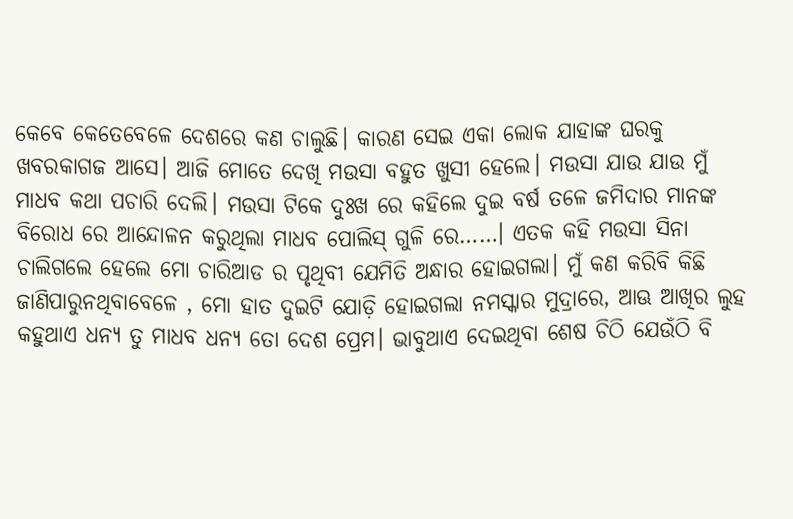କେବେ କେତେବେଳେ ଦେଶରେ କଣ ଚାଲୁଛି। କାରଣ ସେଇ ଏକା ଲୋକ ଯାହାଙ୍କ ଘରକୁ ଖବରକାଗଜ ଆସେ। ଆଜି ମୋତେ ଦେଖି ମଉସା ବହୁତ ଖୁସୀ ହେଲେ। ମଉସା ଯାଉ ଯାଉ ମୁଁ ମାଧବ କଥା ପଚାରି ଦେଲି। ମଉସା ଟିକେ ଦୁଃଖ ରେ କହିଲେ ଦୁଇ ବର୍ଷ ତଳେ ଜମିଦାର ମାନଙ୍କ ବିରୋଧ ରେ ଆନ୍ଦୋଳନ କରୁଥିଲା ମାଧବ ପୋଲିସ୍ ଗୁଳି ରେ……। ଏତକ କହି ମଉସା ସିନା ଚାଲିଗଲେ ହେଲେ ମୋ ଚାରିଆଡ ର ପୃଥିବୀ ଯେମିତି ଅନ୍ଧାର ହୋଇଗଲା। ମୁଁ କଣ କରିବି କିଛି ଜାଣିପାରୁନଥିବାବେଳେ , ମୋ ହାତ ଦୁଇଟି ଯୋଡ଼ି ହୋଇଗଲା ନମସ୍କାର ମୁଦ୍ରାରେ, ଆଊ ଆଖିର ଲୁହ କହୁଥାଏ ଧନ୍ୟ ତୁ ମାଧବ ଧନ୍ୟ ତୋ ଦେଶ ପ୍ରେମ। ଭାବୁଥାଏ ଦେଇଥିବା ଶେଷ ଚିଠି ଯେଉଁଠି ବି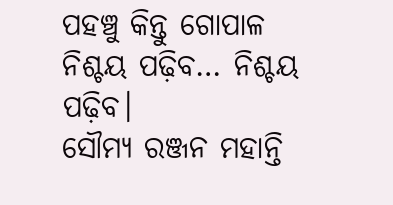ପହଞ୍ଚୁ କିନ୍ତୁ ଗୋପାଳ ନିଶ୍ଚୟ ପଢ଼ିବ… ନିଶ୍ଚୟ ପଢ଼ିବ।
ସୌମ୍ୟ ରଞ୍ଜନ ମହାନ୍ତି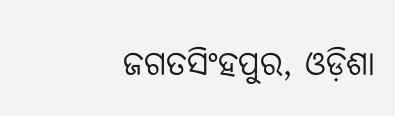ଜଗତସିଂହପୁର, ଓଡ଼ିଶା